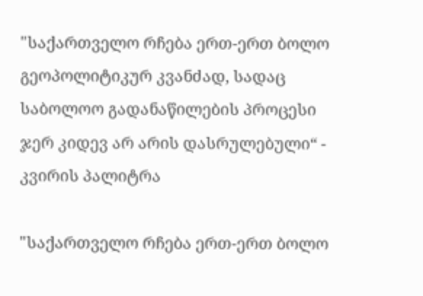"საქართველო რჩება ერთ-ერთ ბოლო გეოპოლიტიკურ კვანძად, სადაც საბოლოო გადანაწილების პროცესი ჯერ კიდევ არ არის დასრულებული“ - კვირის პალიტრა

"საქართველო რჩება ერთ-ერთ ბოლო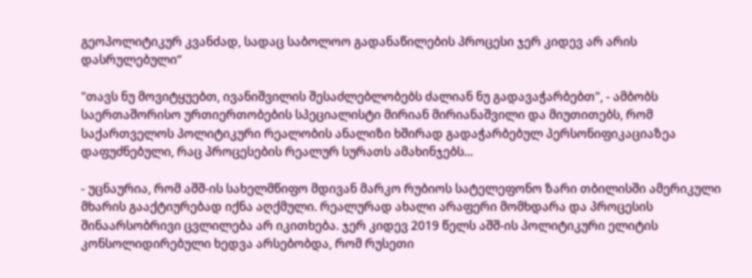გეოპოლიტიკურ კვანძად, სადაც საბოლოო გადანაწილების პროცესი ჯერ კიდევ არ არის დასრულებული“

"თავს ნუ მოვიტყუებთ, ივანიშვილის შესაძლებლობებს ძალიან ნუ გადავაჭარბებთ", - ამბობს საერთაშორისო ურთიერთობების სპეციალისტი მირიან მირიანაშვილი და მიუთითებს, რომ საქართველოს პოლიტიკური რეალობის ანალიზი ხშირად გადაჭარბებულ პერსონიფიკაციაზეა დაფუძნებული, რაც პროცესების რეალურ სურათს ამახინჯებს...

- უცნაურია, რომ აშშ-ის სახელმწიფო მდივან მარკო რუბიოს სატელეფონო ზარი თბილისში ამერიკული მხარის გააქტიურებად იქნა აღქმული. რეალურად ახალი არაფერი მომხდარა და პროცესის შინაარსობრივი ცვლილება არ იკითხება. ჯერ კიდევ 2019 წელს აშშ-ის პოლიტიკური ელიტის კონსოლიდირებული ხედვა არსებობდა, რომ რუსეთი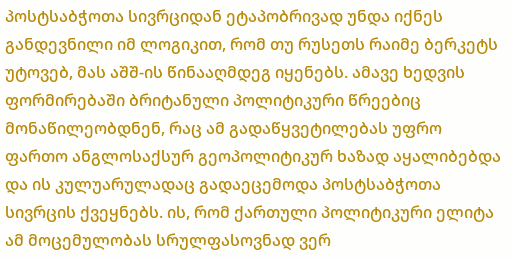პოსტსაბჭოთა სივრციდან ეტაპობრივად უნდა იქნეს განდევნილი იმ ლოგიკით, რომ თუ რუსეთს რაიმე ბერკეტს უტოვებ, მას აშშ-ის წინააღმდეგ იყენებს. ამავე ხედვის ფორმირებაში ბრიტანული პოლიტიკური წრეებიც მონაწილეობდნენ, რაც ამ გადაწყვეტილებას უფრო ფართო ანგლოსაქსურ გეოპოლიტიკურ ხაზად აყალიბებდა და ის კულუარულადაც გადაეცემოდა პოსტსაბჭოთა სივრცის ქვეყნებს. ის, რომ ქართული პოლიტიკური ელიტა ამ მოცემულობას სრულფასოვნად ვერ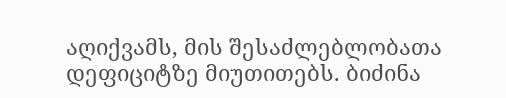აღიქვამს, მის შესაძლებლობათა დეფიციტზე მიუთითებს. ბიძინა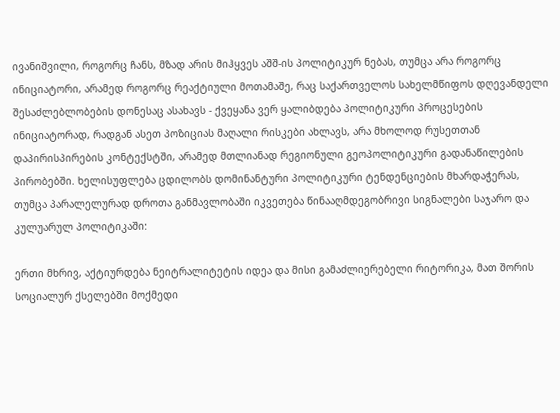ივანიშვილი, როგორც ჩანს, მზად არის მიჰყვეს აშშ-ის პოლიტიკურ ნებას, თუმცა არა როგორც ინიციატორი, არამედ როგორც რეაქტიული მოთამაშე, რაც საქართველოს სახელმწიფოს დღევანდელი შესაძლებლობების დონესაც ასახავს - ქვეყანა ვერ ყალიბდება პოლიტიკური პროცესების ინიციატორად, რადგან ასეთ პოზიციას მაღალი რისკები ახლავს, არა მხოლოდ რუსეთთან დაპირისპირების კონტექსტში, არამედ მთლიანად რეგიონული გეოპოლიტიკური გადანაწილების პირობებში. ხელისუფლება ცდილობს დომინანტური პოლიტიკური ტენდენციების მხარდაჭერას, თუმცა პარალელურად დროთა განმავლობაში იკვეთება წინააღმდეგობრივი სიგნალები საჯარო და კულუარულ პოლიტიკაში:

ერთი მხრივ, აქტიურდება ნეიტრალიტეტის იდეა და მისი გამაძლიერებელი რიტორიკა, მათ შორის სოციალურ ქსელებში მოქმედი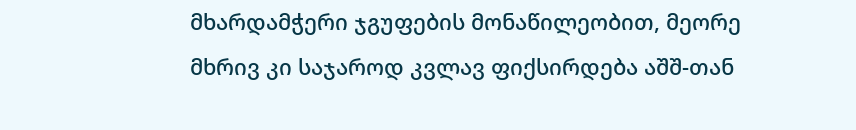მხარდამჭერი ჯგუფების მონაწილეობით, მეორე მხრივ კი საჯაროდ კვლავ ფიქსირდება აშშ-თან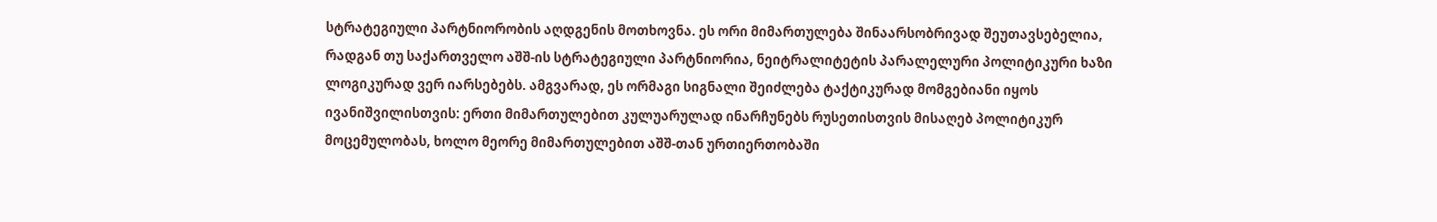სტრატეგიული პარტნიორობის აღდგენის მოთხოვნა. ეს ორი მიმართულება შინაარსობრივად შეუთავსებელია, რადგან თუ საქართველო აშშ-ის სტრატეგიული პარტნიორია, ნეიტრალიტეტის პარალელური პოლიტიკური ხაზი ლოგიკურად ვერ იარსებებს. ამგვარად, ეს ორმაგი სიგნალი შეიძლება ტაქტიკურად მომგებიანი იყოს ივანიშვილისთვის: ერთი მიმართულებით კულუარულად ინარჩუნებს რუსეთისთვის მისაღებ პოლიტიკურ მოცემულობას, ხოლო მეორე მიმართულებით აშშ-თან ურთიერთობაში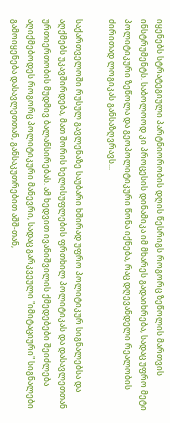იყენებს სტრატეგიული პარტნიორობის დღის წესრიგს როგორც ზეწოლის მართვის ინსტრუმენტს. საბოლოოდ კი პროცესის დინამიკა იმ მხარეს გადაიხრება, სადაც უფრო მეტი პოლიტიკური ზეწოლა და გეოპოლიტიკური წონა იქნება, რაც დღევანდელი რეალობის ძირითად ლოგიკას განსაზღვრავს...

საქართველოში რუსულ გავლენაზე საუბარი ხშირად უფრო პოლიტიკურ სიგნალებსა და აღქმებს უკავშირდება, მათ შორის ხელისუფლების ფრთხილ პოლიტიკას და დასავლეთთან ურთიერთობის მუდმივ ბალანსირებას. ამ ხედვით ივანიშვილის ქმედებები შეიძლება აღიქმებოდეს როგორც პოლიტიკური მანევრი, სადაც გარკვეული "იმიტაციური" სიგნალები გამოიყენება დასავლეთთან, განსაკუთრებით აშშ-თან,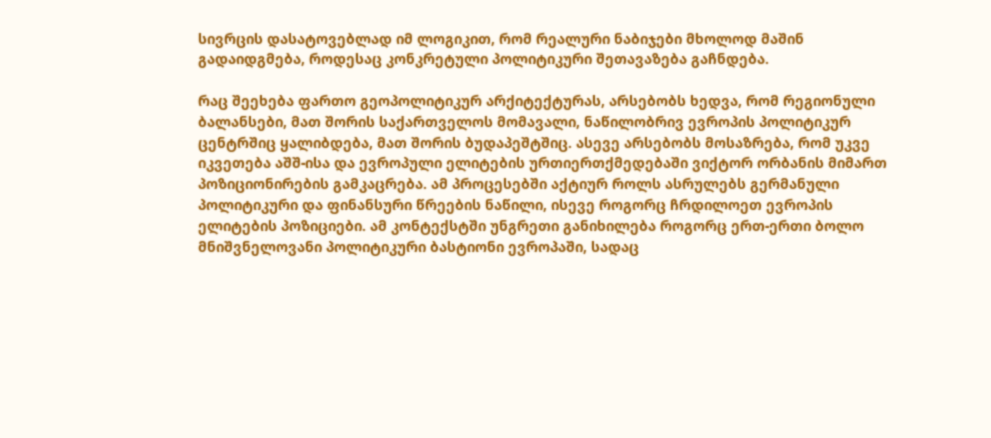სივრცის დასატოვებლად იმ ლოგიკით, რომ რეალური ნაბიჯები მხოლოდ მაშინ გადაიდგმება, როდესაც კონკრეტული პოლიტიკური შეთავაზება გაჩნდება.

რაც შეეხება ფართო გეოპოლიტიკურ არქიტექტურას, არსებობს ხედვა, რომ რეგიონული ბალანსები, მათ შორის საქართველოს მომავალი, ნაწილობრივ ევროპის პოლიტიკურ ცენტრშიც ყალიბდება, მათ შორის ბუდაპეშტშიც. ასევე არსებობს მოსაზრება, რომ უკვე იკვეთება აშშ-ისა და ევროპული ელიტების ურთიერთქმედებაში ვიქტორ ორბანის მიმართ პოზიციონირების გამკაცრება. ამ პროცესებში აქტიურ როლს ასრულებს გერმანული პოლიტიკური და ფინანსური წრეების ნაწილი, ისევე როგორც ჩრდილოეთ ევროპის ელიტების პოზიციები. ამ კონტექსტში უნგრეთი განიხილება როგორც ერთ-ერთი ბოლო მნიშვნელოვანი პოლიტიკური ბასტიონი ევროპაში, სადაც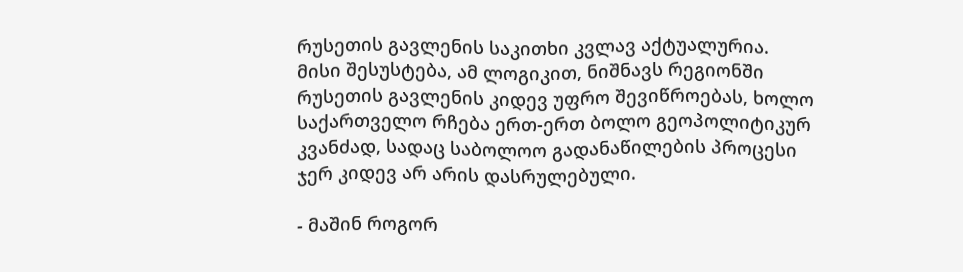რუსეთის გავლენის საკითხი კვლავ აქტუალურია. მისი შესუსტება, ამ ლოგიკით, ნიშნავს რეგიონში რუსეთის გავლენის კიდევ უფრო შევიწროებას, ხოლო საქართველო რჩება ერთ-ერთ ბოლო გეოპოლიტიკურ კვანძად, სადაც საბოლოო გადანაწილების პროცესი ჯერ კიდევ არ არის დასრულებული.

- მაშინ როგორ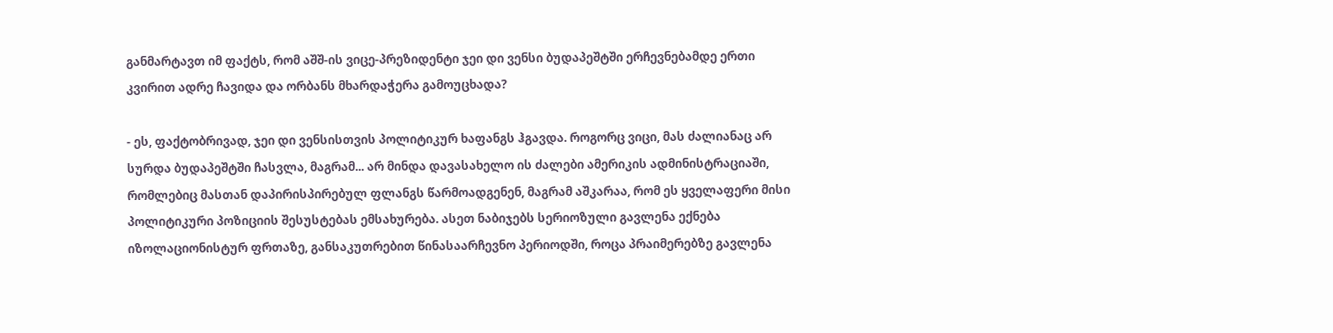განმარტავთ იმ ფაქტს, რომ აშშ-ის ვიცე-პრეზიდენტი ჯეი დი ვენსი ბუდაპეშტში ერჩევნებამდე ერთი კვირით ადრე ჩავიდა და ორბანს მხარდაჭერა გამოუცხადა?

- ეს, ფაქტობრივად, ჯეი დი ვენსისთვის პოლიტიკურ ხაფანგს ჰგავდა. როგორც ვიცი, მას ძალიანაც არ სურდა ბუდაპეშტში ჩასვლა, მაგრამ... არ მინდა დავასახელო ის ძალები ამერიკის ადმინისტრაციაში, რომლებიც მასთან დაპირისპირებულ ფლანგს წარმოადგენენ, მაგრამ აშკარაა, რომ ეს ყველაფერი მისი პოლიტიკური პოზიციის შესუსტებას ემსახურება. ასეთ ნაბიჯებს სერიოზული გავლენა ექნება იზოლაციონისტურ ფრთაზე, განსაკუთრებით წინასაარჩევნო პერიოდში, როცა პრაიმერებზე გავლენა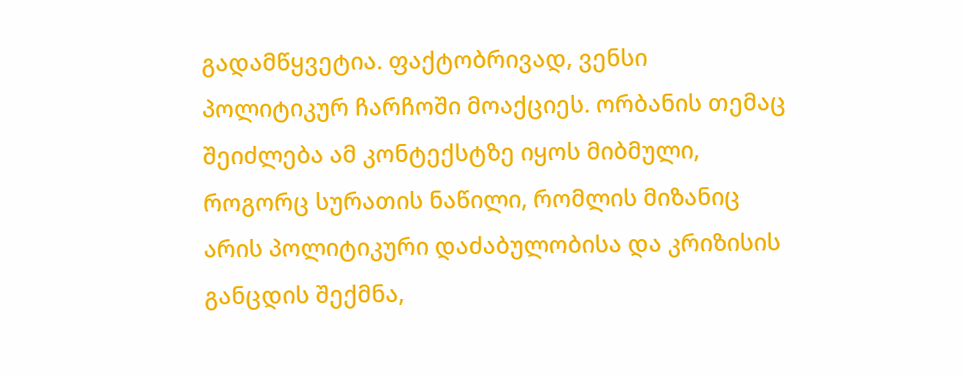გადამწყვეტია. ფაქტობრივად, ვენსი პოლიტიკურ ჩარჩოში მოაქციეს. ორბანის თემაც შეიძლება ამ კონტექსტზე იყოს მიბმული, როგორც სურათის ნაწილი, რომლის მიზანიც არის პოლიტიკური დაძაბულობისა და კრიზისის განცდის შექმნა,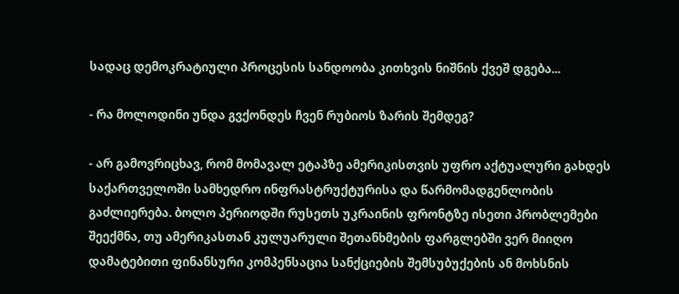სადაც დემოკრატიული პროცესის სანდოობა კითხვის ნიშნის ქვეშ დგება...

- რა მოლოდინი უნდა გვქონდეს ჩვენ რუბიოს ზარის შემდეგ?

- არ გამოვრიცხავ, რომ მომავალ ეტაპზე ამერიკისთვის უფრო აქტუალური გახდეს საქართველოში სამხედრო ინფრასტრუქტურისა და წარმომადგენლობის გაძლიერება. ბოლო პერიოდში რუსეთს უკრაინის ფრონტზე ისეთი პრობლემები შეექმნა, თუ ამერიკასთან კულუარული შეთანხმების ფარგლებში ვერ მიიღო დამატებითი ფინანსური კომპენსაცია სანქციების შემსუბუქების ან მოხსნის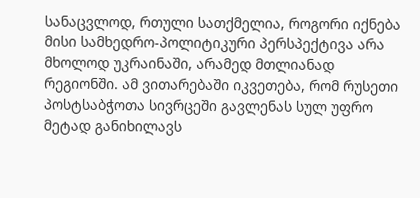სანაცვლოდ, რთული სათქმელია, როგორი იქნება მისი სამხედრო-პოლიტიკური პერსპექტივა არა მხოლოდ უკრაინაში, არამედ მთლიანად რეგიონში. ამ ვითარებაში იკვეთება, რომ რუსეთი პოსტსაბჭოთა სივრცეში გავლენას სულ უფრო მეტად განიხილავს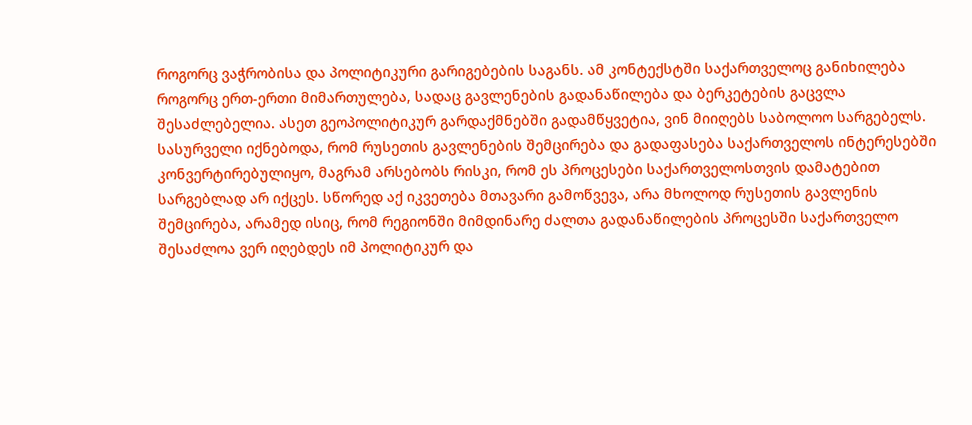როგორც ვაჭრობისა და პოლიტიკური გარიგებების საგანს. ამ კონტექსტში საქართველოც განიხილება როგორც ერთ-ერთი მიმართულება, სადაც გავლენების გადანაწილება და ბერკეტების გაცვლა შესაძლებელია. ასეთ გეოპოლიტიკურ გარდაქმნებში გადამწყვეტია, ვინ მიიღებს საბოლოო სარგებელს. სასურველი იქნებოდა, რომ რუსეთის გავლენების შემცირება და გადაფასება საქართველოს ინტერესებში კონვერტირებულიყო, მაგრამ არსებობს რისკი, რომ ეს პროცესები საქართველოსთვის დამატებით სარგებლად არ იქცეს. სწორედ აქ იკვეთება მთავარი გამოწვევა, არა მხოლოდ რუსეთის გავლენის შემცირება, არამედ ისიც, რომ რეგიონში მიმდინარე ძალთა გადანაწილების პროცესში საქართველო შესაძლოა ვერ იღებდეს იმ პოლიტიკურ და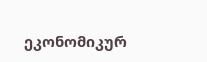ეკონომიკურ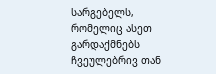სარგებელს, რომელიც ასეთ გარდაქმნებს ჩვეულებრივ თან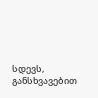სდევს, განსხვავებით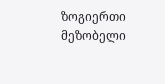ზოგიერთი მეზობელი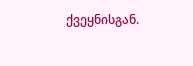ქვეყნისგან.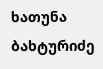ხათუნა ბახტურიძე